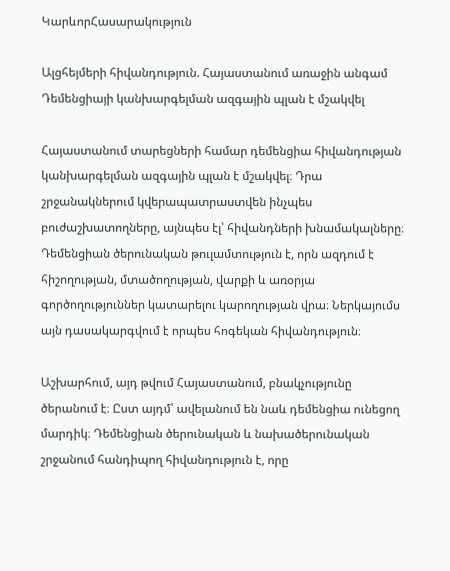ԿարևորՀասարակություն

Ալցհեյմերի հիվանդություն. Հայաստանում առաջին անգամ Դեմենցիայի կանխարգելման ազգային պլան է մշակվել

Հայաստանում տարեցների համար դեմենցիա հիվանդության կանխարգելման ազգային պլան է մշակվել։ Դրա շրջանակներում կվերապատրաստվեն ինչպես բուժաշխատողները, այնպես էլ՝ հիվանդների խնամակալները։ Դեմենցիան ծերունական թուլամտություն է, որն ազդում է հիշողության, մտածողության, վարքի և առօրյա գործողություններ կատարելու կարողության վրա։ Ներկայումս այն դասակարգվում է որպես հոգեկան հիվանդություն։

Աշխարհում, այդ թվում Հայաստանում, բնակչությունը ծերանում է։ Ըստ այդմ՝ ավելանում են նաև դեմենցիա ունեցող մարդիկ։ Դեմենցիան ծերունական և նախածերունական շրջանում հանդիպող հիվանդություն է, որը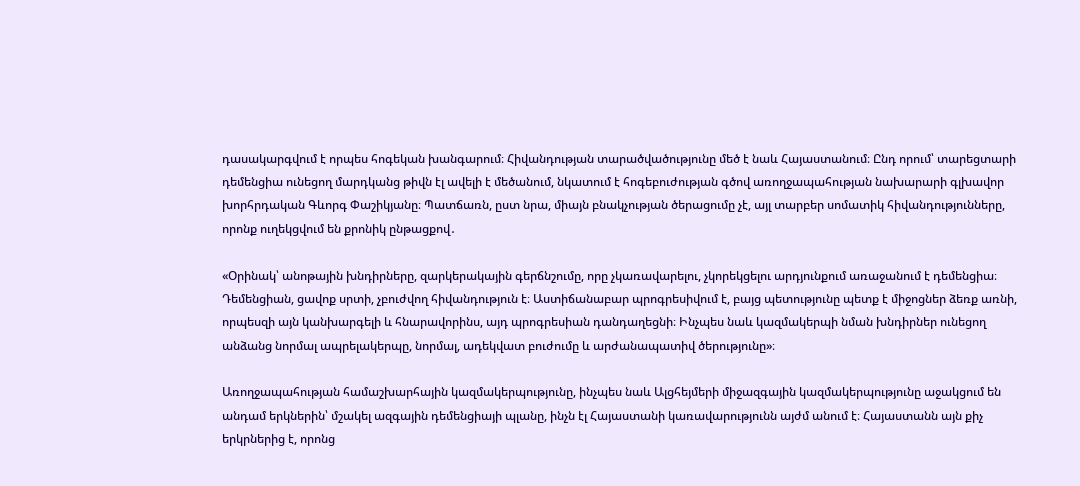դասակարգվում է որպես հոգեկան խանգարում։ Հիվանդության տարածվածությունը մեծ է նաև Հայաստանում։ Ընդ որում՝ տարեցտարի դեմենցիա ունեցող մարդկանց թիվն էլ ավելի է մեծանում, նկատում է հոգեբուժության գծով առողջապահության նախարարի գլխավոր խորհրդական Գևորգ Փաշիկյանը։ Պատճառն, ըստ նրա, միայն բնակչության ծերացումը չէ, այլ տարբեր սոմատիկ հիվանդությունները, որոնք ուղեկցվում են քրոնիկ ընթացքով․

«Օրինակ՝ անոթային խնդիրները, զարկերակային գերճնշումը, որը չկառավարելու, չկորեկցելու արդյունքում առաջանում է դեմենցիա։ Դեմենցիան, ցավոք սրտի, չբուժվող հիվանդություն է։ Աստիճանաբար պրոգրեսիվում է, բայց պետությունը պետք է միջոցներ ձեռք առնի, որպեսզի այն կանխարգելի և հնարավորինս, այդ պրոգրեսիան դանդաղեցնի։ Ինչպես նաև կազմակերպի նման խնդիրներ ունեցող անձանց նորմալ ապրելակերպը, նորմալ, ադեկվատ բուժումը և արժանապատիվ ծերությունը»։

Առողջապահության համաշխարհային կազմակերպությունը, ինչպես նաև Ալցհեյմերի միջազգային կազմակերպությունը աջակցում են անդամ երկներին՝ մշակել ազգային դեմենցիայի պլանը, ինչն էլ Հայաստանի կառավարությունն այժմ անում է։ Հայաստանն այն քիչ երկրներից է, որոնց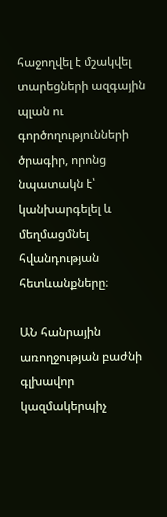հաջողվել է մշակվել տարեցների ազգային պլան ու գործողությունների ծրագիր, որոնց նպատակն է՝ կանխարգելել և մեղմացմնել հվանդության հետևանքները։

ԱՆ հանրային առողջության բաժնի գլխավոր կազմակերպիչ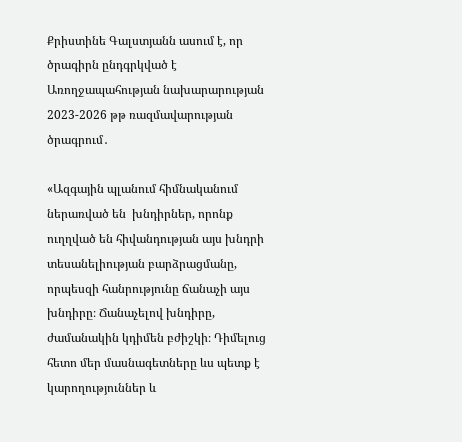Քրիստինե Գալստյանն ասում է, որ ծրագիրն ընդգրկված է Առողջապահության նախարարության 2023-2026 թթ ռազմավարության ծրագրում․

«Ազգային պլանում հիմնականում ներառված են  խնդիրներ, որոնք ուղղված են հիվանդության այս խնդրի տեսանելիության բարձրացմանը, որպեսզի հանրությունը ճանաչի այս խնդիրը։ Ճանաչելով խնդիրը, ժամանակին կդիմեն բժիշկի։ Դիմելուց հետո մեր մասնագետները ևս պետք է կարողություններ և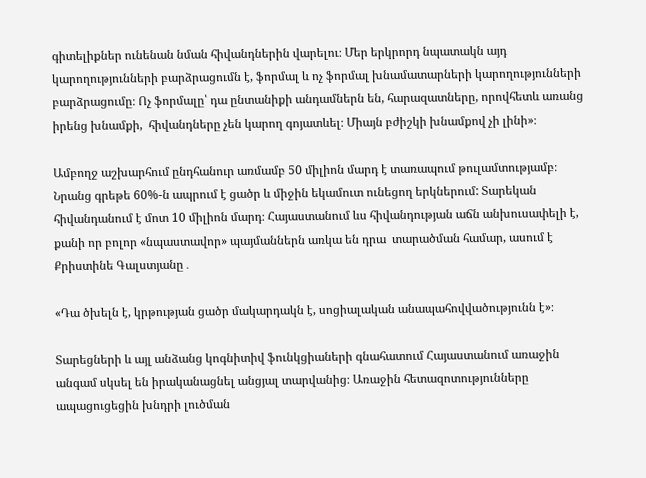գիտելիքներ ունենան նման հիվանդներին վարելու։ Մեր երկրորդ նպատակն այդ կարողությունների բարձրացումն է, ֆորմալ և ոչ ֆորմալ խնամատարների կարողությունների բարձրացումը։ Ոչ ֆորմալը՝ դա ընտանիքի անդամներն են, հարազատները, որովհետև առանց իրենց խնամքի,  հիվանդները չեն կարող գոյատևել։ Միայն բժիշկի խնամքով չի լինի»։

Ամբողջ աշխարհում ընդհանուր առմամբ 50 միլիոն մարդ է տառապում թուլամտությամբ։ Նրանց գրեթե 60%-ն ապրում է ցածր և միջին եկամուտ ունեցող երկներում: Տարեկան հիվանդանում է մոտ 10 միլիոն մարդ։ Հայաստանում ևս հիվանդության աճն անխուսափելի է, քանի որ բոլոր «նպաստավոր» պայմաններն առկա են դրա  տարածման համար, ասում է Քրիստինե Գալստյանը․

«Դա ծխելն է, կրթության ցածր մակարդակն է, սոցիալական անապահովվածությունն է»։

Տարեցների և այլ անձանց կոգնիտիվ ֆունկցիաների գնահատում Հայաստանում առաջին անգամ սկսել են իրականացնել անցյալ տարվանից։ Առաջին հետազոտությունները ապացուցեցին խնդրի լուծման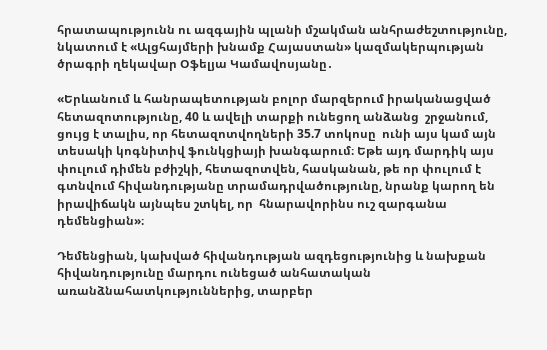հրատապությունն ու ազգային պլանի մշակման անհրաժեշտությունը, նկատում է «Ալցհայմերի խնամք Հայաստան» կազմակերպության ծրագրի ղեկավար Օֆելյա Կամավոսյանը․

«Երևանում և հանրապետության բոլոր մարզերում իրականացված  հետազոտությունը, 40 և ավելի տարքի ունեցող անձանց  շրջանում, ցույց է տալիս, որ հետազոտվողների 35.7 տոկոսը  ունի այս կամ այն տեսակի կոգնիտիվ ֆունկցիայի խանգարում։ Եթե այդ մարդիկ այս փուլում դիմեն բժիշկի, հետազոտվեն, հասկանան, թե որ փուլում է գտնվում հիվանդությանը տրամադրվածությունը, նրանք կարող են իրավիճակն այնպես շտկել, որ  հնարավորինս ուշ զարգանա դեմենցիան»։

Դեմենցիան, կախված հիվանդության ազդեցությունից և նախքան հիվանդությունը մարդու ունեցած անհատական առանձնահատկություններից, տարբեր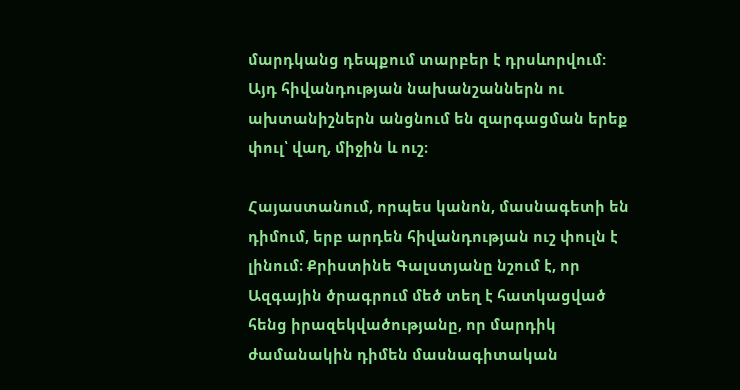մարդկանց դեպքում տարբեր է դրսևորվում: Այդ հիվանդության նախանշաններն ու ախտանիշներն անցնում են զարգացման երեք փուլ՝ վաղ, միջին և ուշ։

Հայաստանում, որպես կանոն, մասնագետի են դիմում, երբ արդեն հիվանդության ուշ փուլն է լինում։ Քրիստինե Գալստյանը նշում է, որ Ազգային ծրագրում մեծ տեղ է հատկացված հենց իրազեկվածությանը, որ մարդիկ ժամանակին դիմեն մասնագիտական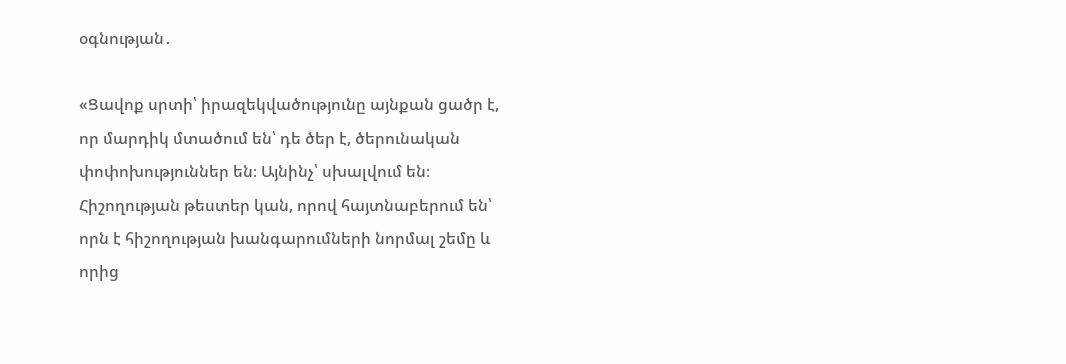օգնության․

«Ցավոք սրտի՝ իրազեկվածությունը այնքան ցածր է, որ մարդիկ մտածում են՝ դե ծեր է, ծերունական փոփոխություններ են։ Այնինչ՝ սխալվում են։ Հիշողության թեստեր կան, որով հայտնաբերում են՝ որն է հիշողության խանգարումների նորմալ շեմը և որից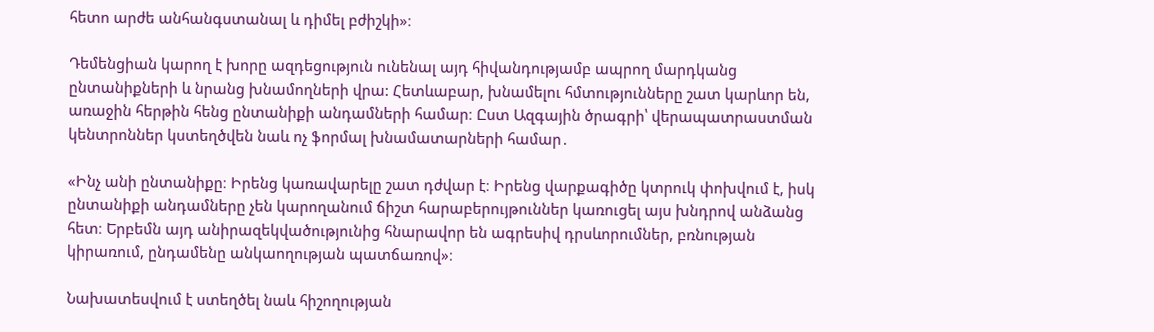հետո արժե անհանգստանալ և դիմել բժիշկի»։

Դեմենցիան կարող է խորը ազդեցություն ունենալ այդ հիվանդությամբ ապրող մարդկանց ընտանիքների և նրանց խնամողների վրա: Հետևաբար, խնամելու հմտությունները շատ կարևոր են, առաջին հերթին հենց ընտանիքի անդամների համար։ Ըստ Ազգային ծրագրի՝ վերապատրաստման կենտրոններ կստեղծվեն նաև ոչ ֆորմալ խնամատարների համար․

«Ինչ անի ընտանիքը։ Իրենց կառավարելը շատ դժվար է։ Իրենց վարքագիծը կտրուկ փոխվում է, իսկ ընտանիքի անդամները չեն կարողանում ճիշտ հարաբերույթուններ կառուցել այս խնդրով անձանց հետ։ Երբեմն այդ անիրազեկվածությունից հնարավոր են ագրեսիվ դրսևորումներ, բռնության կիրառում, ընդամենը անկաողության պատճառով»։

Նախատեսվում է ստեղծել նաև հիշողության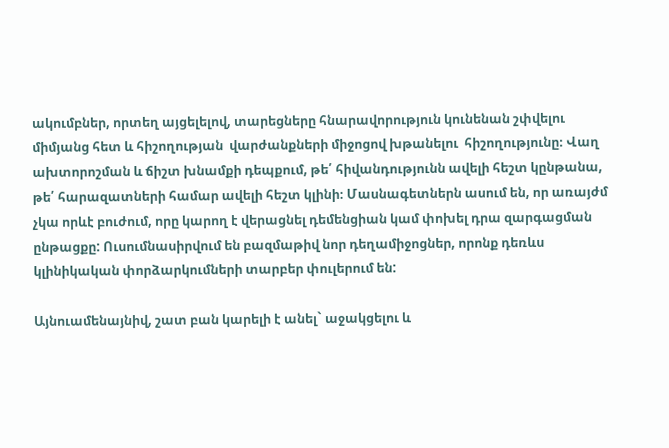ակումբներ, որտեղ այցելելով, տարեցները հնարավորություն կունենան շփվելու միմյանց հետ և հիշողության  վարժանքների միջոցով խթանելու  հիշողությունը։ Վաղ ախտորոշման և ճիշտ խնամքի դեպքում, թե՛ հիվանդությունն ավելի հեշտ կընթանա, թե՛ հարազատների համար ավելի հեշտ կլինի։ Մասնագետներն ասում են, որ առայժմ չկա որևէ բուժում, որը կարող է վերացնել դեմենցիան կամ փոխել դրա զարգացման ընթացքը: Ուսումնասիրվում են բազմաթիվ նոր դեղամիջոցներ, որոնք դեռևս կլինիկական փորձարկումների տարբեր փուլերում են:

Այնուամենայնիվ, շատ բան կարելի է անել` աջակցելու և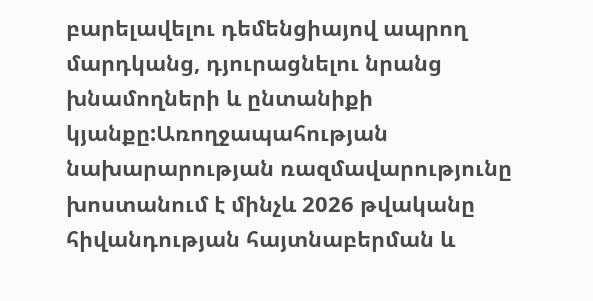բարելավելու դեմենցիայով ապրող մարդկանց, դյուրացնելու նրանց խնամողների և ընտանիքի կյանքը:Առողջապահության նախարարության ռազմավարությունը խոստանում է մինչև 2026 թվականը հիվանդության հայտնաբերման և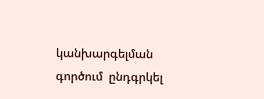կանխարգելման գործում  ընդգրկել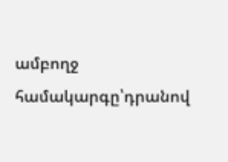ամբողջ համակարգը՝դրանով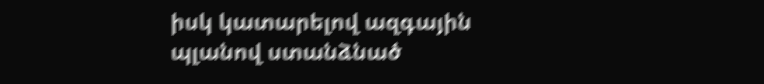իսկ կատարելով ազգային պլանով ստանձնած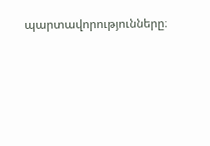պարտավորությունները։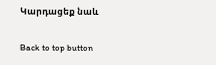Կարդացեք նաև

Back to top button